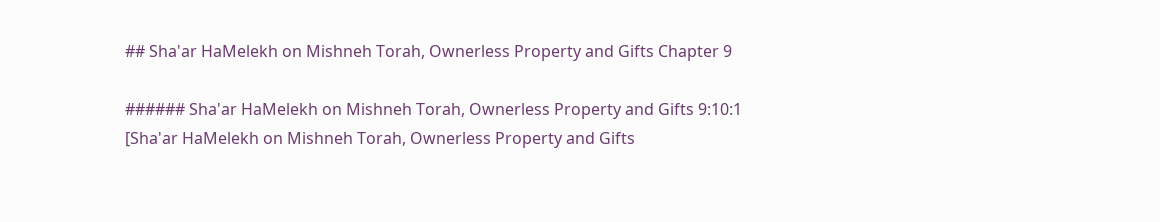## Sha'ar HaMelekh on Mishneh Torah, Ownerless Property and Gifts Chapter 9

###### Sha'ar HaMelekh on Mishneh Torah, Ownerless Property and Gifts 9:10:1
[Sha'ar HaMelekh on Mishneh Torah, Ownerless Property and Gifts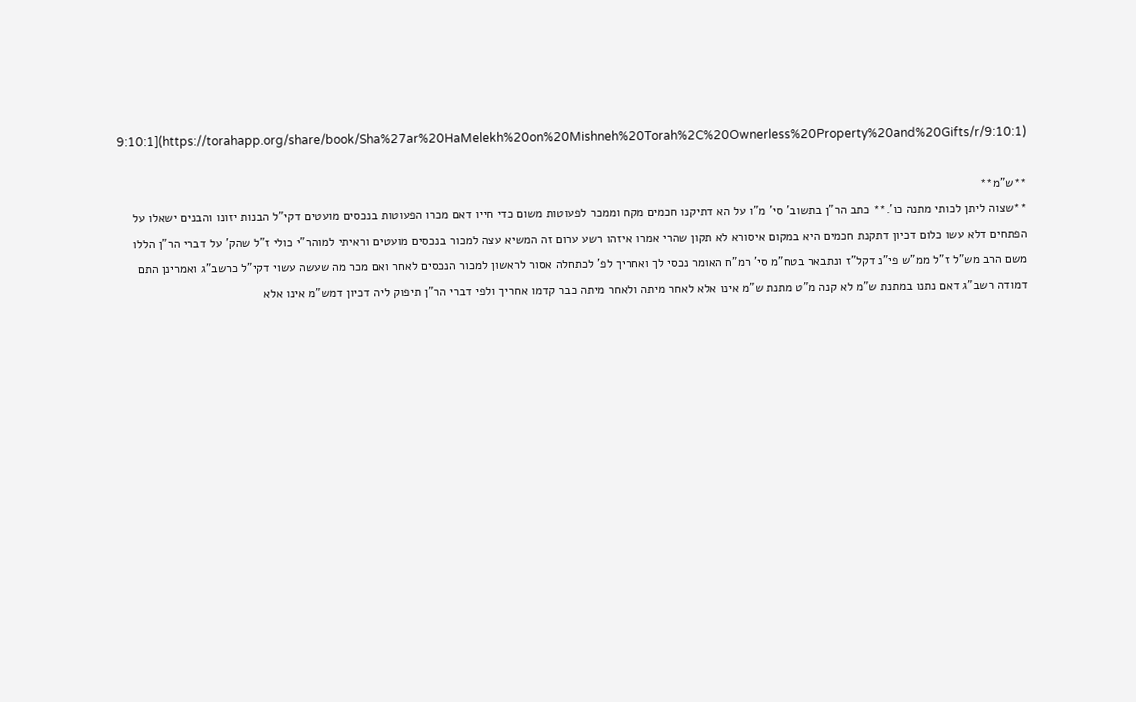9:10:1](https://torahapp.org/share/book/Sha%27ar%20HaMelekh%20on%20Mishneh%20Torah%2C%20Ownerless%20Property%20and%20Gifts/r/9:10:1)

**ש"מ**
**שצוה ליתן לכותי מתנה כו'.** כתב הר"ן בתשוב' סי' מ"ו על הא דתיקנו חכמים מקח וממכר לפעוטות משום כדי חייו דאם מכרו הפעוטות בנכסים מועטים דקי"ל הבנות יזונו והבנים ישאלו על הפתחים דלא עשו כלום דכיון דתקנת חכמים היא במקום איסורא לא תקון שהרי אמרו איזהו רשע ערום זה המשיא עצה למכור בנכסים מועטים וראיתי למוהר"י כולי ז"ל שהק' על דברי הר"ן הללו משם הרב מש"ל ז"ל ממ"ש פי"נ דקל"ז ונתבאר בטח"מ סי' רמ"ח האומר נכסי לך ואחריך לפ' לכתחלה אסור לראשון למכור הנכסים לאחר ואם מכר מה שעשה עשוי דקי"ל כרשב"ג ואמרינן התם דמודה רשב"ג דאם נתנו במתנת ש"מ לא קנה מ"ט מתנת ש"מ אינו אלא לאחר מיתה ולאחר מיתה כבר קדמו אחריך ולפי דברי הר"ן תיפוק ליה דכיון דמש"מ אינו אלא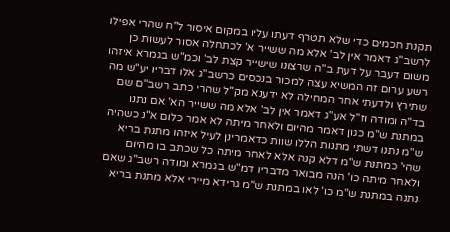תקנת חכמים כדי שלא תטרף דעתו עליו במקום איסור ל"ח שהרי אפילו לרשב"ג דאמר אין לב' אלא מה ששייר א' לכתחלה אסור לעשות כן משום דעבר על דעת ב"ה שרצונו שישייר קצת לב' וכמ"ש בגמרא איזהו רשע ערום זה המשיא עצה למכור בנכסים כרשב"ג אלו דבריו יע"ש מה שתירץ ולדעתי אחר המחילה לא ידענא מק"ל שהרי כתב רשב"ם שם בד"ה ומודה וז"ל אע"ג דאמר אין לב' אלא מה ששייר הא' אם נתנו במתנת ש"מ כגון דאמר מהיום ולאחר מיתה לא אמר כלום א"נ כשהיה ש"מ נתנו דשתי מתנות הללו שוות כדאמרינן לעיל איזהו מתנת בריא שהי' כמתנת ש"מ דלא קנה אלא לאחר מיתה כל שכתב בו מהיום ולאחר מיתה כו' הנה מבואר מדבריו דמ"ש בגמרא ומודה רשב"ג שאם נתנה במתנת ש"מ כו' לאו במתנת ש"מ גרידא מיירי אלא מתנת בריא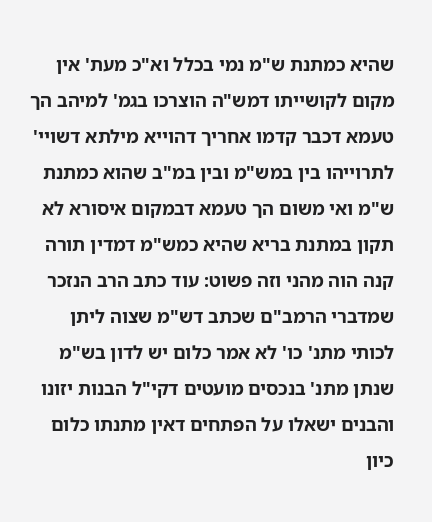שהיא כמתנת ש"מ נמי בכלל וא"כ מעת' אין מקום לקושייתו דמש"ה הוצרכו בגמ' למיהב הך טעמא דכבר קדמו אחריך דהוייא מילתא דשויי' לתרוייהו בין במש"מ ובין במ"ב שהוא כמתנת ש"מ ואי משום הך טעמא דבמקום איסורא לא תקון במתנת בריא שהיא כמש"מ דמדין תורה קנה הוה מהני וזה פשוט: עוד כתב הרב הנזכר שמדברי הרמב"ם שכתב דש"מ שצוה ליתן לכותי מתנ' כו' לא אמר כלום יש לדון בש"מ שנתן מתנ' בנכסים מועטים דקי"ל הבנות יזונו והבנים ישאלו על הפתחים דאין מתנתו כלום כיון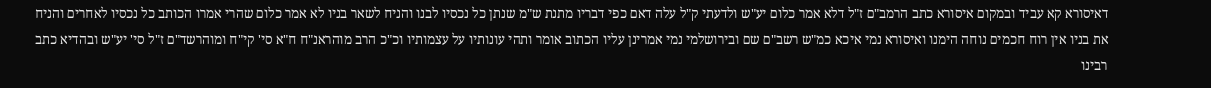דאיסורא קא עביד ובמקום איסורא כתב הרמב"ם ז"ל דלא אמר כלום יע"ש ולדעתי ק"ל עלה דאם כפי דבריו מתנת ש"מ שנתן כל נכסיו לבנו והניח לשאר בניו לא אמר כלום שהרי אמרו הכותב כל נכסיו לאחרים והניח את בניו אין רוח חכמים נוחה הימנו ואיסורא נמי איכא כמ"ש רשב"ם שם ובירושלמי נמי אמרינן עליו הכתוב אומר ותהי עונותיו על עצמותיו וכ"כ הרב מוהראנ"ח ח"א סי' קי"ח ומוהרשד"ם ז"ל סי' יע"ש ובהדיא כתב רבינו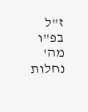ז"ל בפ"ו מה' נחלות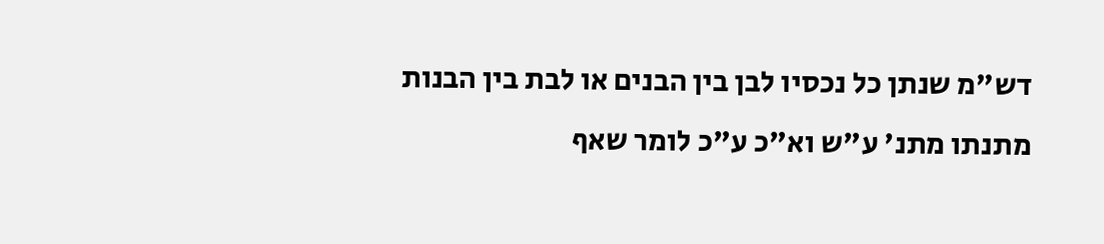דש"מ שנתן כל נכסיו לבן בין הבנים או לבת בין הבנות מתנתו מתנ' ע"ש וא"כ ע"כ לומר שאף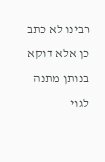רבינו לא כתב כן אלא דוקא בנותן מתנה לגוי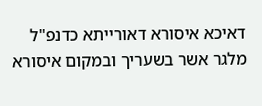דאיכא איסורא דאורייתא כדנפ"ל מלגר אשר בשעריך ובמקום איסורא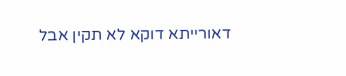דאורייתא דוקא לא תקין אבל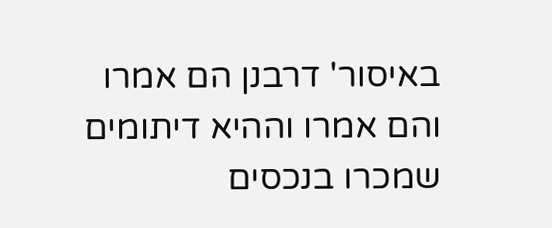באיסור' דרבנן הם אמרו והם אמרו וההיא דיתומים שמכרו בנכסים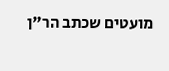מועטים שכתב הר"ן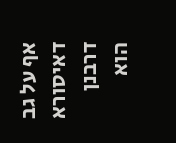אף על גב דאיסורא דרבנן הוא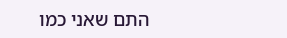התם שאני כמו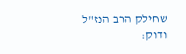שחילק הרב הנז"ל ודוק: